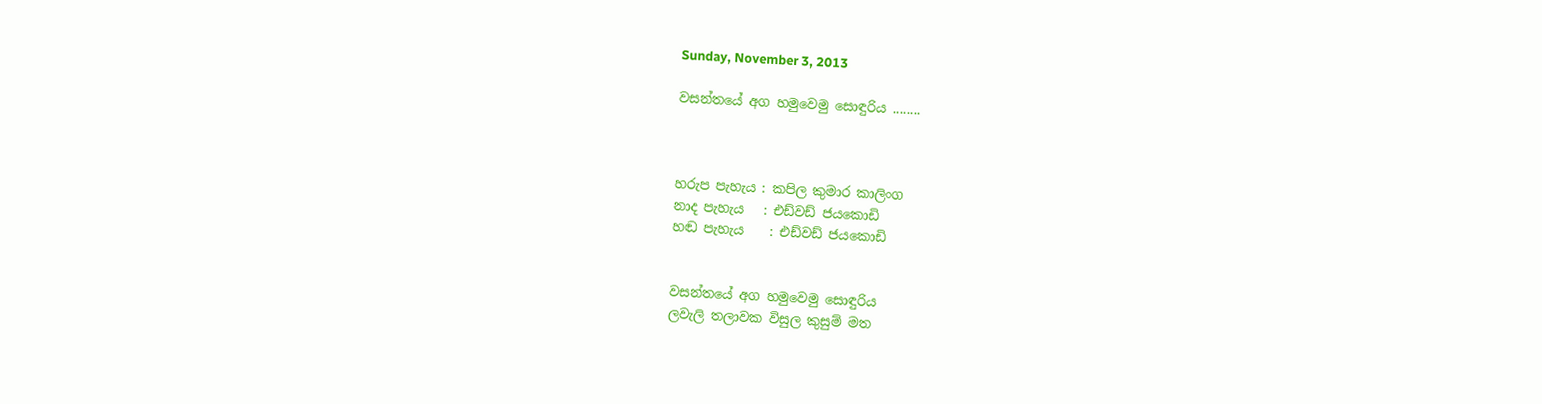Sunday, November 3, 2013

වසන්තයේ අග හමුවෙමු සොඳුරිය ........



හරුප පැහැය : කපිල කුමාර කාලිංග
නාද පැහැය   : එඩ්වඩ් ජයකොඩි
හඬ පැහැය    : එඩ්වඩ් ජයකොඩි


වසන්තයේ අග හමුවෙමු සොඳුරිය
ලවැලි තලාවක විසුල කුසුම් මත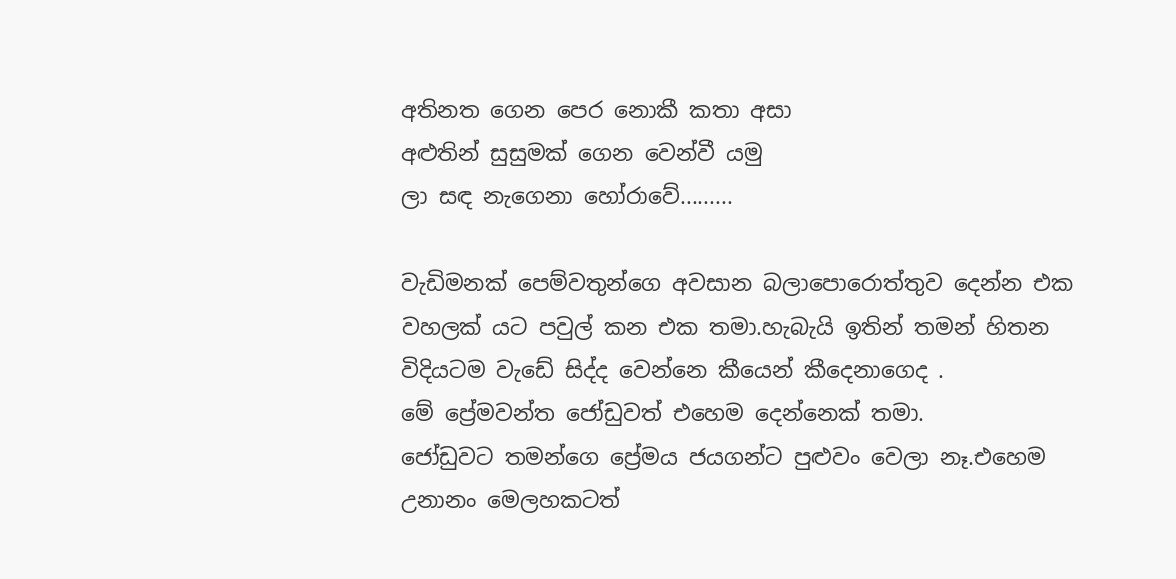අතිනත ගෙන පෙර නොකී කතා අසා
අළුතින් සුසුමක් ගෙන වෙන්වී යමු
ලා සඳ නැගෙනා ‍හෝරාවේ.........

වැඩිමනක් පෙම්වතුන්ගෙ අවසාන බලාපොරොත්තුව දෙන්න එක වහලක් යට පවුල් කන එක තමා.හැබැයි ඉතින් තමන් හිතන විදියටම වැ‍ඩේ සිද්ද වෙන්නෙ කීයෙන් කීදෙනාගෙද .
මේ ප්‍රේමවන්ත ‍‍ජෝඩුවත් එහෙම දෙන්නෙක් තමා.
ජෝඩුවට තමන්ගෙ ප්‍රේමය ජයගන්ට පුළුවං වෙලා නෑ.එහෙම උනානං මෙලහකටත්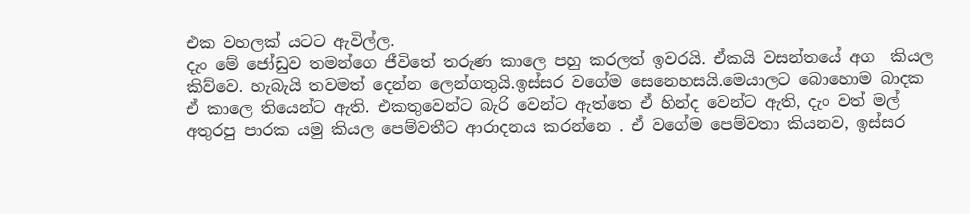එක වහලක් යටට ඇවිල්ල.
දැං මේ ජෝඩුව තමන්ගෙ ජීවිතේ තරුණ කාලෙ පහු කරලත් ඉවරයි. ඒකයි වසන්තයේ අග  කියල කිව්වෙ. හැබැයි තවමත් දෙන්න ලෙන්ගතුයි.ඉස්සර වගේම සෙනෙහසයි.මෙයාලට බොහොම බාදක ඒ කාලෙ තියෙන්ට ඇති. එකතුවෙන්ට බැරි වෙන්ට ඇත්තෙ ඒ හින්ද වෙන්ට ඇති, දැං වත් මල් අතුරපු පාරක යමු කියල පෙම්වතීට ආරාදනය කරන්නෙ . ඒ වගේම පෙම්වතා කියනව, ඉස්සර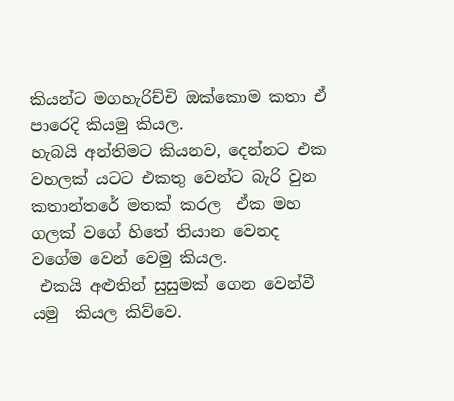කියන්ට මගහැරිච්චි ඔක්කොම කතා ඒ පාරෙදි කියමු කියල.
හැබයි අන්තිමට කියනව, දෙන්නට එක වහලක් යටට එකතු වෙන්ට බැරි වුන කතාන්තරේ මතක් කරල  ඒක මහ ගලක් වගේ හිතේ තියාන වෙනද  වගේම වෙන් වෙමු කියල.
 එකයි අළුතින් සුසුමක් ගෙන වෙන්වී යමු  කියල කිව්වෙ.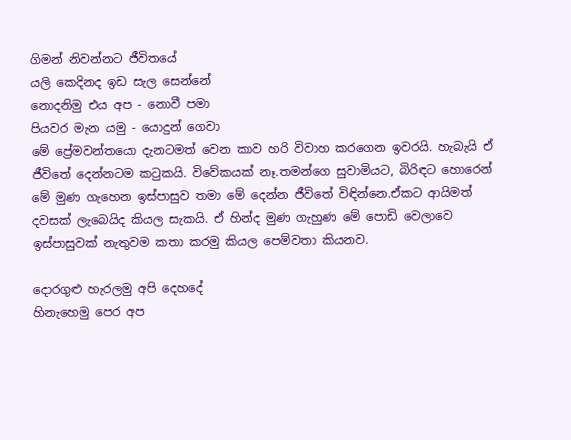ගිමන් නිවන්නට ජීවිතයේ
යලි කෙදිනද ඉඩ සැල සෙන්නේ ‍
නොදනිමු එය අප - නොවී පමා
පියවර මැන යමු - යොදුන් ගෙවා
මේ ප්‍රේමවන්තයො දැනටමත් වෙන කාව හරි විවාහ කරගෙන ඉවරයි. හැබැයි ඒ ජීවිතේ දෙන්නටම කටුකයි. විවේකයක් නෑ.තමන්ගෙ සුවාමියට, බිරිඳට හොරෙන් මේ මුණ ගැහෙන ඉස්පාසුව තමා මේ දෙන්න ජීවිතේ විඳින්නෙ.ඒකට ආයිමත් දවසක් ලැබෙයිද කියල සැකයි. ඒ හින්ද මුණ ගැහුණ මේ පොඩි වෙලාවෙ ඉස්පාසුවක් නැතුවම කතා කරමු කියල පෙම්වතා කියනව.

දොරගුළු හැරලමු අපි ‍දෙහදේ
හිනැහෙමු පෙර අප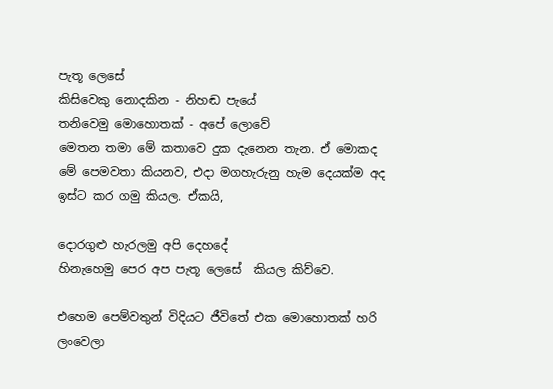පැතූ ලෙසේ
කිසිවෙකු නොදකින - නිහඬ පැයේ
තනිවෙමු මොහොතක් - අපේ ලොවේ
මෙතන තමා මේ කතාවෙ දුක දැනෙන තැන. ඒ මොකද මේ ‍පෙමවතා කියනව, එදා මගහැරුනු හැම දෙයක්ම අද ඉස්ට කර ගමු කියල. ඒකයි,

දොරගුළු හැරලමු අපි ‍දෙහදේ
හිනැහෙමු පෙර අප පැතූ ලෙසේ  කියල කිව්වෙ.

එහෙම පෙම්වතුන් විදියට ජීවිතේ එක මොහොතක් හරි ලංවෙලා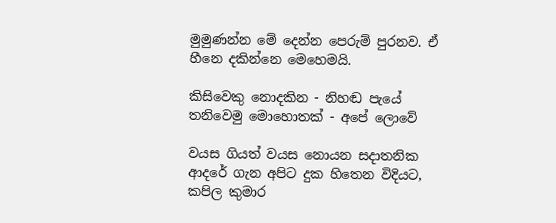මුමුණන්න මේ දෙන්න පෙරුම් පුරනව. ඒ හීනෙ දකින්නෙ මෙහෙමයි.

කිසිවෙකු නොදකින - නිහඬ පැයේ
තනිවෙමු මොහොතක් - අපේ ලොවේ

වයස ගියත් වයස නොයන සදාතනික ආදරේ ගැන අපිට දුක හිතෙන විදියට, කපිල කුමාර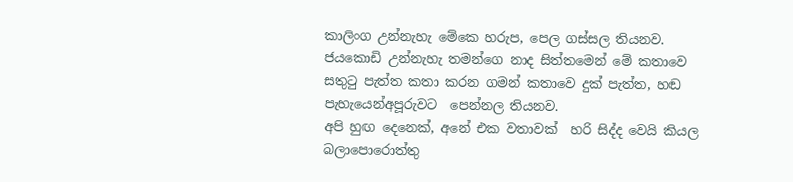කාලිංග උන්නැහැ මේකෙ හරුප, පෙල ගස්සල තියනව.
ජයකොඩි උන්නැහැ තමන්ගෙ නාද සිත්තමෙන් මේ කතාවෙ සතුටු පැත්ත කතා කරන ගමන් කතාවෙ දුක් පැත්ත, හඬ පැහැයෙන්අපූරුවට  පෙන්නල තියනව.
අපි හුඟ දෙනෙක්, අනේ එක වතාවක්  හරි සිද්ද වෙයි කියල  බලාපොරොත්තු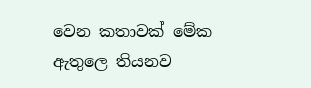වෙන කතාවක් මේක ඇතුලෙ තියනව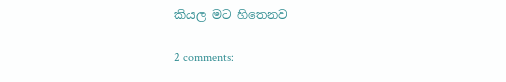කියල මට හිතෙනව

2 comments: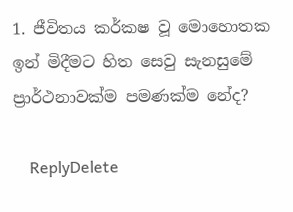1. ජීවිතය කර්කෂ වූ මොහොතක ඉන් මිදීමට හිත සෙවු සැනසුමේ ප්‍රාර්ථනාවක්ම පමණක්ම නේද?

    ReplyDelete